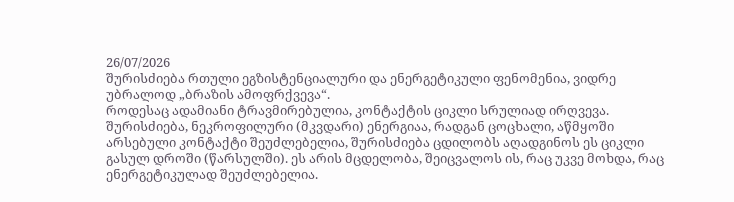26/07/2026
შურისძიება რთული ეგზისტენციალური და ენერგეტიკული ფენომენია, ვიდრე უბრალოდ „ბრაზის ამოფრქვევა“.
როდესაც ადამიანი ტრავმირებულია, კონტაქტის ციკლი სრულიად ირღვევა.
შურისძიება, ნეკროფილური (მკვდარი) ენერგიაა, რადგან ცოცხალი, აწმყოში არსებული კონტაქტი შეუძლებელია, შურისძიება ცდილობს აღადგინოს ეს ციკლი გასულ დროში (წარსულში). ეს არის მცდელობა, შეიცვალოს ის, რაც უკვე მოხდა, რაც ენერგეტიკულად შეუძლებელია.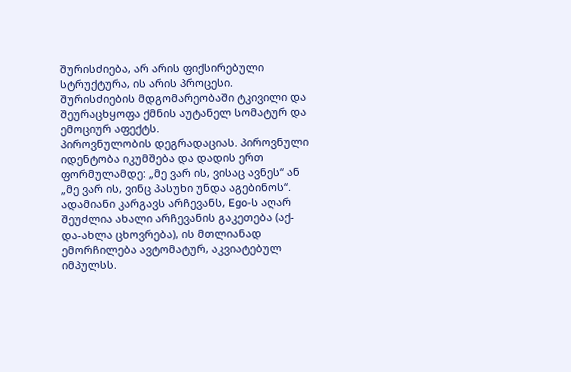შურისძიება, არ არის ფიქსირებული სტრუქტურა, ის არის პროცესი.
შურისძიების მდგომარეობაში ტკივილი და შეურაცხყოფა ქმნის აუტანელ სომატურ და ემოციურ აფექტს.
პიროვნულობის დეგრადაციას. პიროვნული იდენტობა იკუმშება და დადის ერთ ფორმულამდე: „მე ვარ ის, ვისაც ავნეს“ ან „მე ვარ ის, ვინც პასუხი უნდა აგებინოს“.
ადამიანი კარგავს არჩევანს, Ego-ს აღარ შეუძლია ახალი არჩევანის გაკეთება (აქ-და-ახლა ცხოვრება), ის მთლიანად ემორჩილება ავტომატურ, აკვიატებულ იმპულსს.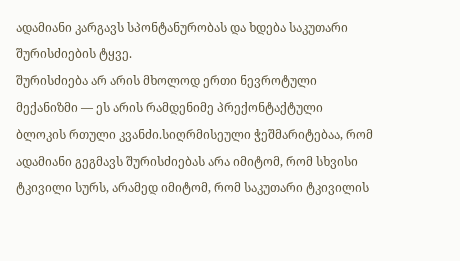ადამიანი კარგავს სპონტანურობას და ხდება საკუთარი შურისძიების ტყვე.
შურისძიება არ არის მხოლოდ ერთი ნევროტული მექანიზმი — ეს არის რამდენიმე პრექონტაქტული ბლოკის რთული კვანძი.სიღრმისეული ჭეშმარიტებაა, რომ ადამიანი გეგმავს შურისძიებას არა იმიტომ, რომ სხვისი ტკივილი სურს, არამედ იმიტომ, რომ საკუთარი ტკივილის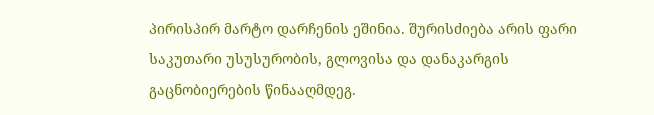პირისპირ მარტო დარჩენის ეშინია. შურისძიება არის ფარი საკუთარი უსუსურობის, გლოვისა და დანაკარგის გაცნობიერების წინააღმდეგ.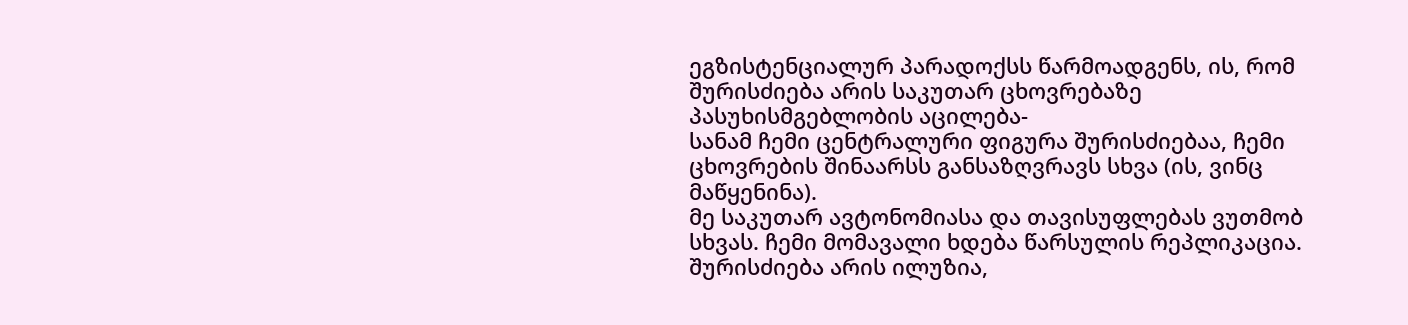ეგზისტენციალურ პარადოქსს წარმოადგენს, ის, რომ შურისძიება არის საკუთარ ცხოვრებაზე პასუხისმგებლობის აცილება-
სანამ ჩემი ცენტრალური ფიგურა შურისძიებაა, ჩემი ცხოვრების შინაარსს განსაზღვრავს სხვა (ის, ვინც მაწყენინა).
მე საკუთარ ავტონომიასა და თავისუფლებას ვუთმობ სხვას. ჩემი მომავალი ხდება წარსულის რეპლიკაცია.
შურისძიება არის ილუზია,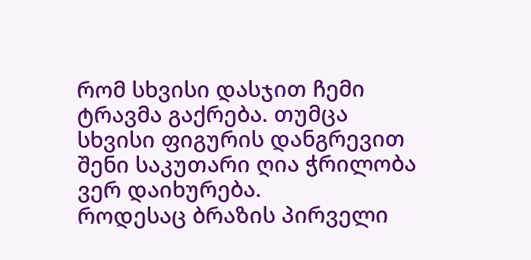რომ სხვისი დასჯით ჩემი ტრავმა გაქრება. თუმცა სხვისი ფიგურის დანგრევით შენი საკუთარი ღია ჭრილობა ვერ დაიხურება.
როდესაც ბრაზის პირველი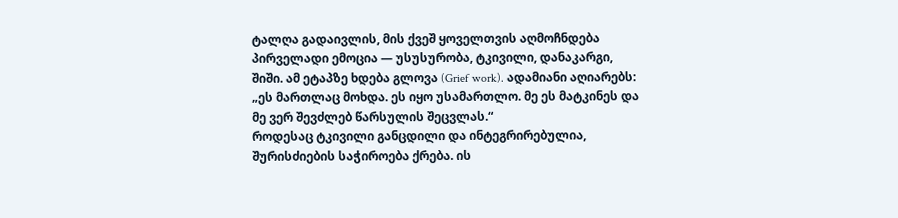ტალღა გადაივლის, მის ქვეშ ყოველთვის აღმოჩნდება პირველადი ემოცია — უსუსურობა, ტკივილი, დანაკარგი, შიში. ამ ეტაპზე ხდება გლოვა (Grief work). ადამიანი აღიარებს: „ეს მართლაც მოხდა. ეს იყო უსამართლო. მე ეს მატკინეს და მე ვერ შევძლებ წარსულის შეცვლას.“
როდესაც ტკივილი განცდილი და ინტეგრირებულია, შურისძიების საჭიროება ქრება. ის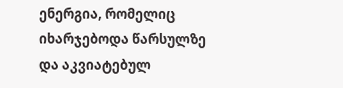ენერგია, რომელიც იხარჯებოდა წარსულზე და აკვიატებულ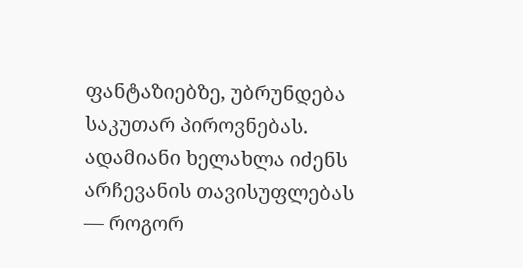ფანტაზიებზე, უბრუნდება საკუთარ პიროვნებას. ადამიანი ხელახლა იძენს არჩევანის თავისუფლებას — როგორ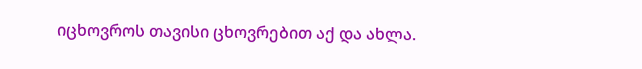იცხოვროს თავისი ცხოვრებით აქ და ახლა.